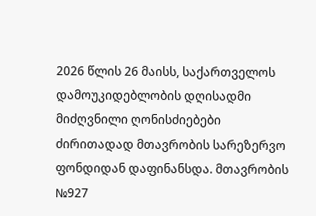2026 წლის 26 მაისს, საქართველოს დამოუკიდებლობის დღისადმი მიძღვნილი ღონისძიებები ძირითადად მთავრობის სარეზერვო ფონდიდან დაფინანსდა. მთავრობის №927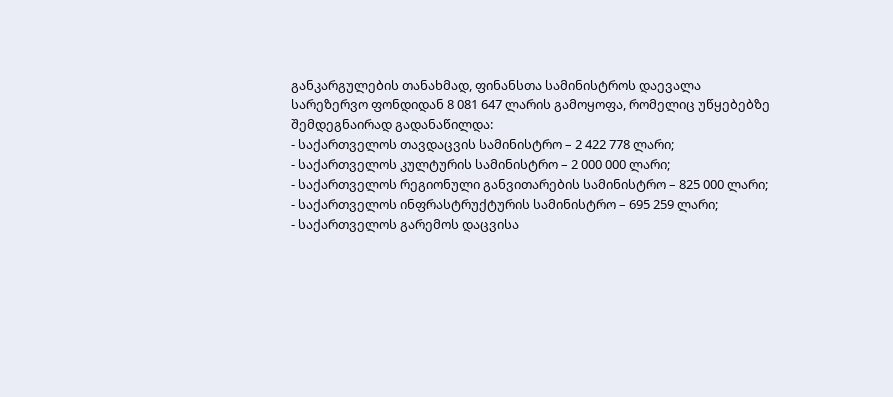განკარგულების თანახმად, ფინანსთა სამინისტროს დაევალა სარეზერვო ფონდიდან 8 081 647 ლარის გამოყოფა, რომელიც უწყებებზე შემდეგნაირად გადანაწილდა:
- საქართველოს თავდაცვის სამინისტრო – 2 422 778 ლარი;
- საქართველოს კულტურის სამინისტრო – 2 000 000 ლარი;
- საქართველოს რეგიონული განვითარების სამინისტრო – 825 000 ლარი;
- საქართველოს ინფრასტრუქტურის სამინისტრო – 695 259 ლარი;
- საქართველოს გარემოს დაცვისა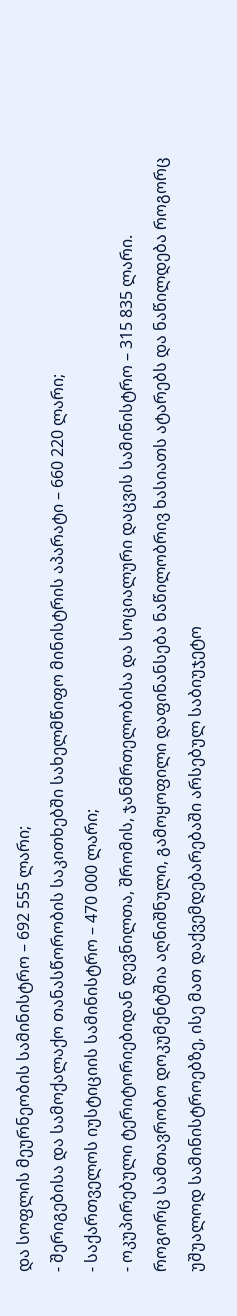და სოფლის მეურნეობის სამინისტრო – 692 555 ლარი;
- შერიგებისა და სამოქალაქო თანასწორობის საკითხებში სახელმწიფო მინისტრის აპარატი – 660 220 ლარი;
- საქართველოს იუსტიციის სამინისტრო – 470 000 ლარი;
- ოკუპირებული ტერიტორიებიდან დევნილთა, შრომის, ჯანმრთელობისა და სოციალური დაცვის სამინისტრო – 315 835 ლარი.
როგორც სამთავრობო დოკუმენტშია აღნიშნული, გამოყოფილი დაფინანსება ნაწილობრივ ხასიათს ატარებს და ნაწილდება როგორც უშუალოდ სამინისტროებზე, ისე მათ დაქვემდებარებაში არსებულ საბიუჯეტო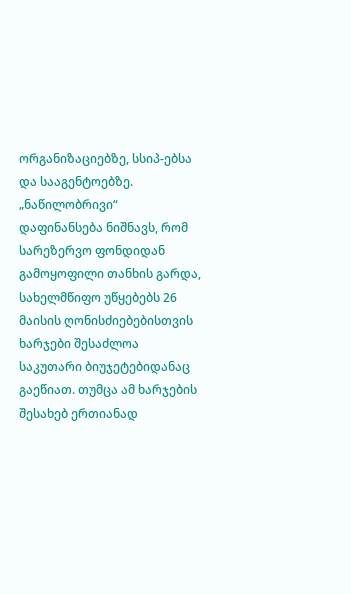ორგანიზაციებზე, სსიპ-ებსა და სააგენტოებზე.
„ნაწილობრივი“ დაფინანსება ნიშნავს, რომ სარეზერვო ფონდიდან გამოყოფილი თანხის გარდა, სახელმწიფო უწყებებს 26 მაისის ღონისძიებებისთვის ხარჯები შესაძლოა საკუთარი ბიუჯეტებიდანაც გაეწიათ. თუმცა ამ ხარჯების შესახებ ერთიანად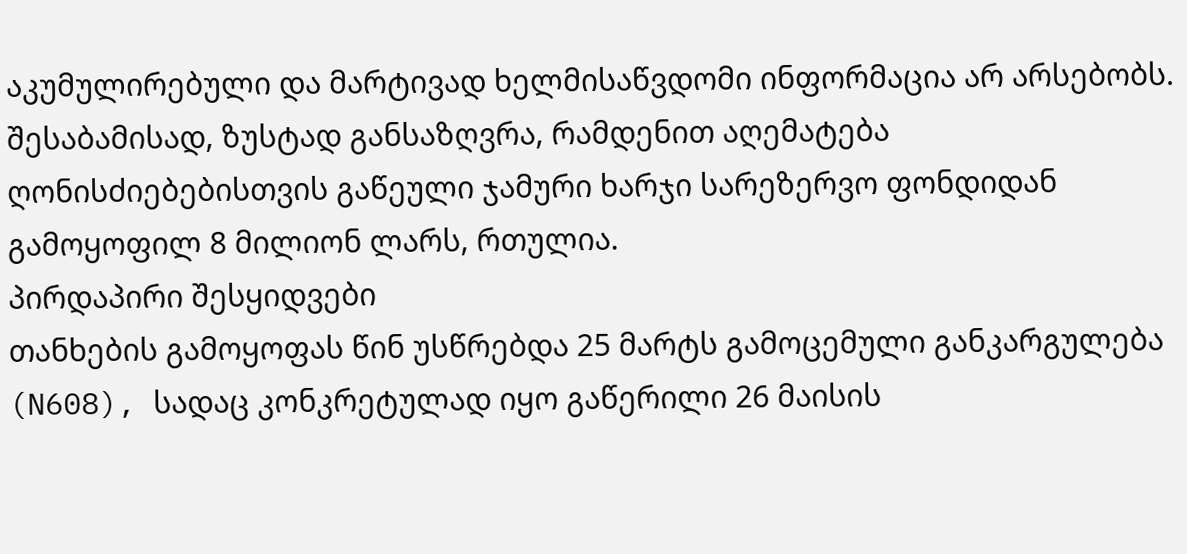აკუმულირებული და მარტივად ხელმისაწვდომი ინფორმაცია არ არსებობს. შესაბამისად, ზუსტად განსაზღვრა, რამდენით აღემატება ღონისძიებებისთვის გაწეული ჯამური ხარჯი სარეზერვო ფონდიდან გამოყოფილ 8 მილიონ ლარს, რთულია.
პირდაპირი შესყიდვები
თანხების გამოყოფას წინ უსწრებდა 25 მარტს გამოცემული განკარგულება (N608), სადაც კონკრეტულად იყო გაწერილი 26 მაისის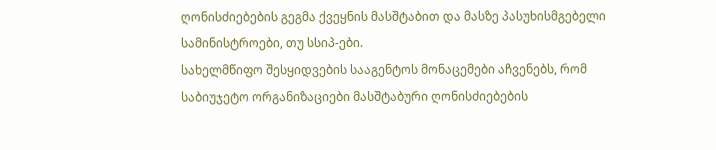ღონისძიებების გეგმა ქვეყნის მასშტაბით და მასზე პასუხისმგებელი სამინისტროები, თუ სსიპ-ები.
სახელმწიფო შესყიდვების სააგენტოს მონაცემები აჩვენებს, რომ საბიუჯეტო ორგანიზაციები მასშტაბური ღონისძიებების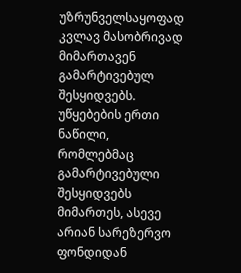უზრუნველსაყოფად კვლავ მასობრივად მიმართავენ გამარტივებულ შესყიდვებს.
უწყებების ერთი ნაწილი, რომლებმაც გამარტივებული შესყიდვებს მიმართეს, ასევე არიან სარეზერვო ფონდიდან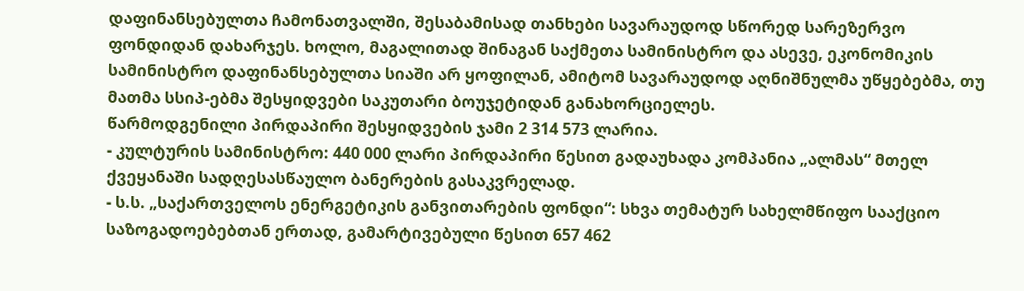დაფინანსებულთა ჩამონათვალში, შესაბამისად თანხები სავარაუდოდ სწორედ სარეზერვო ფონდიდან დახარჯეს. ხოლო, მაგალითად შინაგან საქმეთა სამინისტრო და ასევე, ეკონომიკის სამინისტრო დაფინანსებულთა სიაში არ ყოფილან, ამიტომ სავარაუდოდ აღნიშნულმა უწყებებმა, თუ მათმა სსიპ-ებმა შესყიდვები საკუთარი ბოუჯეტიდან განახორციელეს.
წარმოდგენილი პირდაპირი შესყიდვების ჯამი 2 314 573 ლარია.
- კულტურის სამინისტრო: 440 000 ლარი პირდაპირი წესით გადაუხადა კომპანია „ალმას“ მთელ ქვეყანაში სადღესასწაულო ბანერების გასაკვრელად.
- ს.ს. „საქართველოს ენერგეტიკის განვითარების ფონდი“: სხვა თემატურ სახელმწიფო სააქციო საზოგადოებებთან ერთად, გამარტივებული წესით 657 462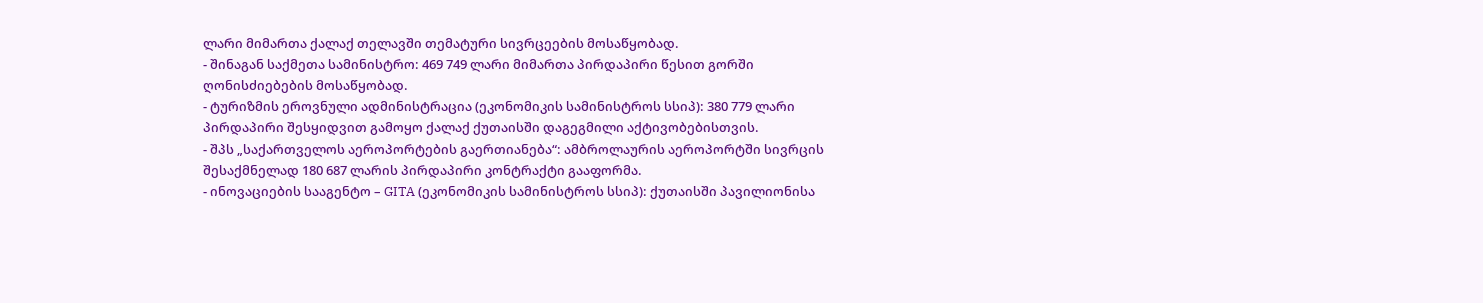ლარი მიმართა ქალაქ თელავში თემატური სივრცეების მოსაწყობად.
- შინაგან საქმეთა სამინისტრო: 469 749 ლარი მიმართა პირდაპირი წესით გორში ღონისძიებების მოსაწყობად.
- ტურიზმის ეროვნული ადმინისტრაცია (ეკონომიკის სამინისტროს სსიპ): 380 779 ლარი პირდაპირი შესყიდვით გამოყო ქალაქ ქუთაისში დაგეგმილი აქტივობებისთვის.
- შპს „საქართველოს აეროპორტების გაერთიანება“: ამბროლაურის აეროპორტში სივრცის შესაქმნელად 180 687 ლარის პირდაპირი კონტრაქტი გააფორმა.
- ინოვაციების სააგენტო – GITA (ეკონომიკის სამინისტროს სსიპ): ქუთაისში პავილიონისა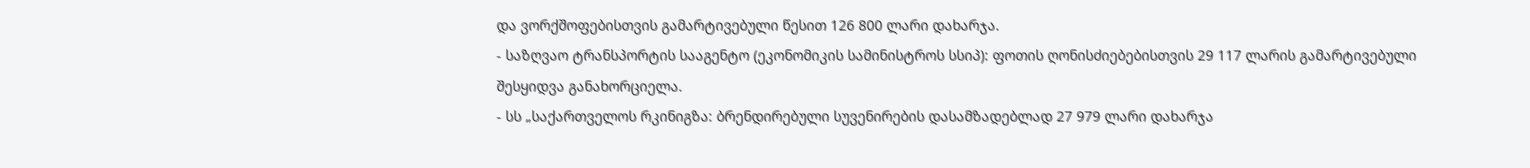და ვორქშოფებისთვის გამარტივებული წესით 126 800 ლარი დახარჯა.
- საზღვაო ტრანსპორტის სააგენტო (ეკონომიკის სამინისტროს სსიპ): ფოთის ღონისძიებებისთვის 29 117 ლარის გამარტივებული შესყიდვა განახორციელა.
- სს „საქართველოს რკინიგზა: ბრენდირებული სუვენირების დასამზადებლად 27 979 ლარი დახარჯა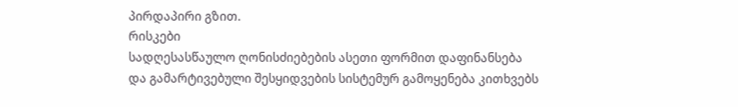პირდაპირი გზით.
რისკები
სადღესასწაულო ღონისძიებების ასეთი ფორმით დაფინანსება და გამარტივებული შესყიდვების სისტემურ გამოყენება კითხვებს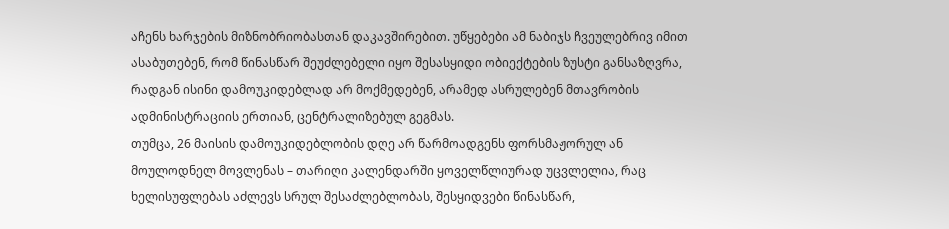აჩენს ხარჯების მიზნობრიობასთან დაკავშირებით. უწყებები ამ ნაბიჯს ჩვეულებრივ იმით ასაბუთებენ, რომ წინასწარ შეუძლებელი იყო შესასყიდი ობიექტების ზუსტი განსაზღვრა, რადგან ისინი დამოუკიდებლად არ მოქმედებენ, არამედ ასრულებენ მთავრობის ადმინისტრაციის ერთიან, ცენტრალიზებულ გეგმას.
თუმცა, 26 მაისის დამოუკიდებლობის დღე არ წარმოადგენს ფორსმაჟორულ ან მოულოდნელ მოვლენას – თარიღი კალენდარში ყოველწლიურად უცვლელია, რაც ხელისუფლებას აძლევს სრულ შესაძლებლობას, შესყიდვები წინასწარ,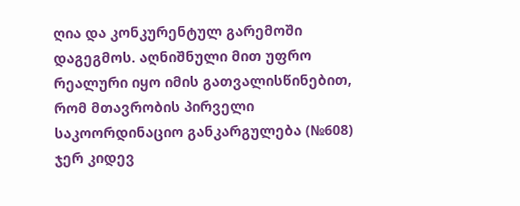ღია და კონკურენტულ გარემოში დაგეგმოს. აღნიშნული მით უფრო რეალური იყო იმის გათვალისწინებით, რომ მთავრობის პირველი საკოორდინაციო განკარგულება (№608) ჯერ კიდევ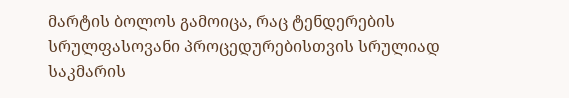მარტის ბოლოს გამოიცა, რაც ტენდერების სრულფასოვანი პროცედურებისთვის სრულიად საკმარის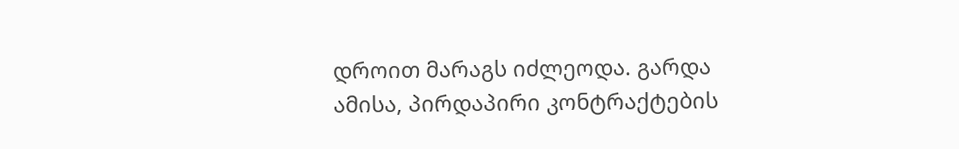დროით მარაგს იძლეოდა. გარდა ამისა, პირდაპირი კონტრაქტების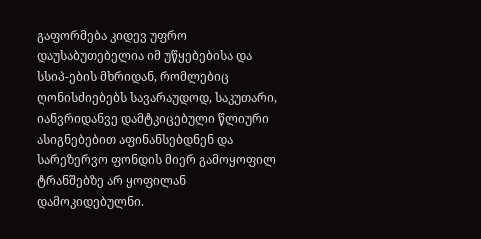გაფორმება კიდევ უფრო დაუსაბუთებელია იმ უწყებებისა და სსიპ-ების მხრიდან, რომლებიც ღონისძიებებს სავარაუდოდ, საკუთარი, იანვრიდანვე დამტკიცებული წლიური ასიგნებებით აფინანსებდნენ და სარეზერვო ფონდის მიერ გამოყოფილ ტრანშებზე არ ყოფილან დამოკიდებულნი.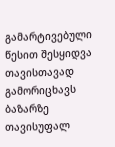გამარტივებული წესით შესყიდვა თავისთავად გამორიცხავს ბაზარზე თავისუფალ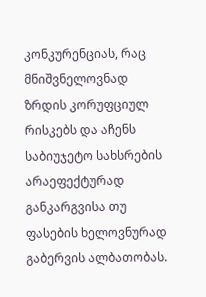კონკურენციას, რაც მნიშვნელოვნად ზრდის კორუფციულ რისკებს და აჩენს საბიუჯეტო სახსრების არაეფექტურად განკარგვისა თუ ფასების ხელოვნურად გაბერვის ალბათობას.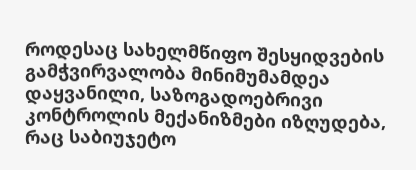როდესაც სახელმწიფო შესყიდვების გამჭვირვალობა მინიმუმამდეა დაყვანილი, საზოგადოებრივი კონტროლის მექანიზმები იზღუდება, რაც საბიუჯეტო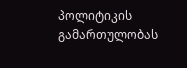პოლიტიკის გამართულობას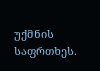უქმნის საფრთხეს.